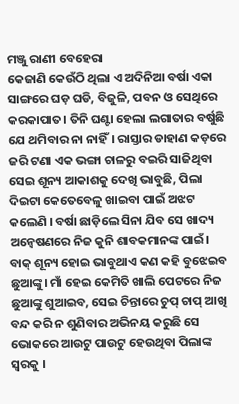ମଞ୍ଜୁ ରାଣୀ ବେହେରା
କେଜାଣି କେଉଁଠି ଥିଲା ଏ ଅଦିନିଆ ବର୍ଷା ଏକା ସାଙ୍ଗରେ ଘଡ଼ ଘଡି, ବିଜୁଳି, ପବନ ଓ ସେଥିରେ କରକାପାତ। ତିନି ଘଣ୍ଟା ହେଲା ଲଗାତାର ବର୍ଷୁଛି ଯେ ଥମିବାର ନା ନାହିଁ। ରାସ୍ତାର ଡାହାଣ କଡ଼ରେ ଜରି ଟଣା ଏକ ଭଙ୍ଗା ଚାଳରୁ ବଇରି ସାଜିଥିବା ସେଇ ଶୂନ୍ୟ ଆକାଶକୁ ଦେଖି ଭାବୁଛି, ପିଲା ଦିଇଟା କେତେବେଳୁ ଖାଇବା ପାଇଁ ଅଝଟ କଲେଣି । ବର୍ଷା ଛାଡ଼ିଲେ ସିନା ଯିବ ସେ ଖାଦ୍ୟ ଅନ୍ୱେଷଣରେ ନିଜ କୁନି ଶାବକମାନଙ୍କ ପାଇଁ। ବାକ୍ ଶୂନ୍ୟ ହୋଇ ଭାବୁଥାଏ କଣ କହି ବୁଝେଇବ ଛୁଆଙ୍କୁ। ମାଁ ହେଇ କେମିତି ଖାଲି ପେଟରେ ନିଜ ଛୁଆଙ୍କୁ ଶୁଆଇବ, ସେଇ ଚିନ୍ତାରେ ଚୁପ୍ ଚାପ୍ ଆଖି ବନ୍ଦ କରି ନ ଶୁଣିବାର ଅଭିନୟ କରୁଛି ସେ ଭୋକରେ ଆଉଟୁ ପାଉଟୁ ହେଉଥିବା ପିଲାଙ୍କ ସ୍ୱରକୁ ।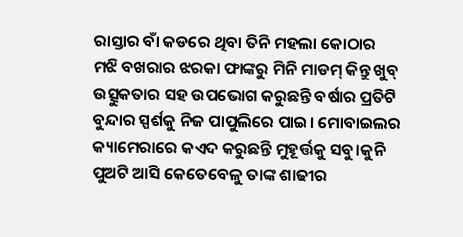ରାସ୍ତାର ବାଁ କଡରେ ଥିବା ତିନି ମହଲା କୋଠାର ମଝି ବଖରାର ଝରକା ଫାଙ୍କରୁ ମିନି ମାଡମ୍ କିନ୍ତୁ ଖୁବ୍ ଉତ୍ସୁକତାର ସହ ଉପଭୋଗ କରୁଛନ୍ତି ବର୍ଷାର ପ୍ରତିଟି ବୁନ୍ଦାର ସ୍ପର୍ଶକୁ ନିଜ ପାପୁଲିରେ ପାଇ। ମୋବାଇଲର କ୍ୟାମେରାରେ କଏଦ କରୁଛନ୍ତି ମୁହୂର୍ତ୍ତକୁ ସବୁ।କୁନି ପୁଅଟି ଆସି କେତେବେଳୁ ତାଙ୍କ ଶାଢୀର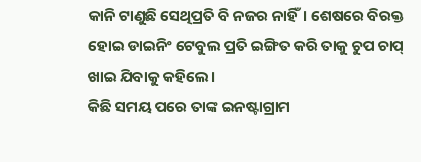କାନି ଟାଣୁଛି ସେଥିପ୍ରତି ବି ନଜର ନାହିଁ। ଶେଷରେ ବିରକ୍ତ ହୋଇ ଡାଇନିଂ ଟେବୁଲ ପ୍ରତି ଇଙ୍ଗିତ କରି ତାକୁ ଚୁପ ଚାପ୍ ଖାଇ ଯିବାକୁ କହିଲେ।
କିଛି ସମୟ ପରେ ତାଙ୍କ ଇନଷ୍ଟାଗ୍ରାମ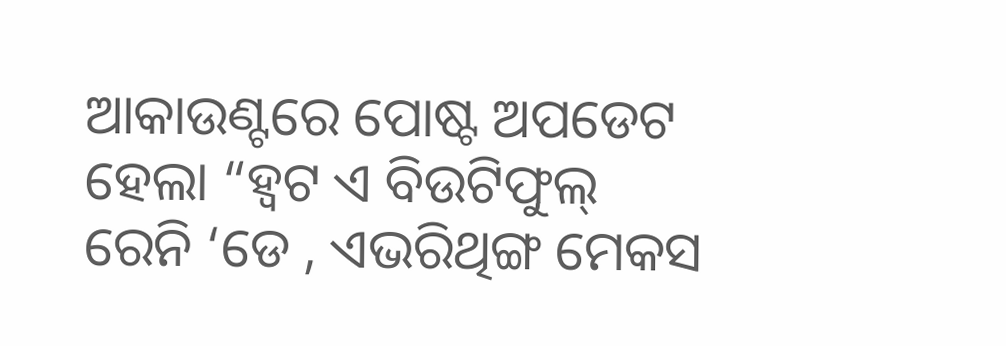ଆକାଉଣ୍ଟରେ ପୋଷ୍ଟ ଅପଡେଟ ହେଲା “ହ୍ୱଟ ଏ ବିଉଟିଫୁଲ୍ ରେନି ‘ଡେ , ଏଭରିଥିଙ୍ଗ ମେକସ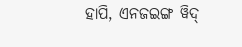ହାପି, ଏନଜଇଙ୍ଗ ୱିଦ୍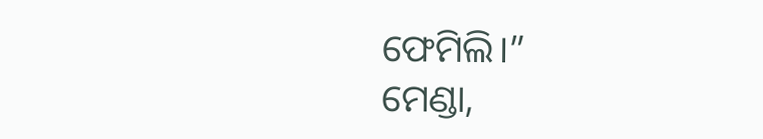ଫେମିଲି।”
ମେଣ୍ଡା,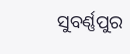ସୁବର୍ଣ୍ଣପୁର